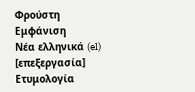Φρούστη
Εμφάνιση
Νέα ελληνικά (el)
[επεξεργασία]
Ετυμολογία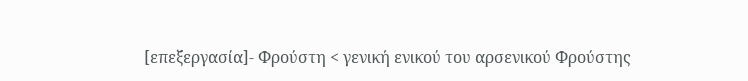[επεξεργασία]- Φρούστη < γενική ενικού του αρσενικού Φρούστης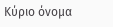Κύριο όνομα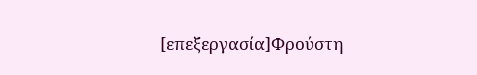[επεξεργασία]Φρούστη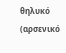θηλυκό (αρσενικό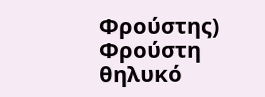Φρούστης)
Φρούστη θηλυκό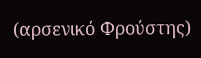(αρσενικό Φρούστης)